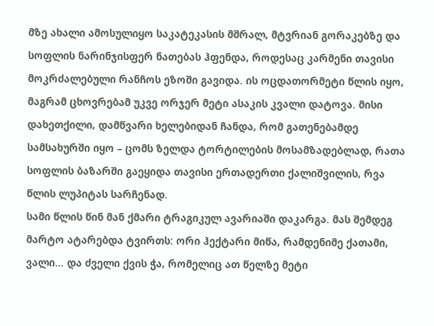მზე ახალი ამოსულიყო საკატეკასის მშრალ, მტვრიან გორაკებზე და სოფლის ნარინჯისფერ ნათებას ჰფენდა, როდესაც კარმენი თავისი მოკრძალებული რანჩოს ეზოში გავიდა. ის ოცდათორმეტი წლის იყო, მაგრამ ცხოვრებამ უკვე ორჯერ მეტი ასაკის კვალი დატოვა. მისი დახეთქილი, დამწვარი ხელებიდან ჩანდა, რომ გათენებამდე სამსახურში იყო – ცომს ზელდა ტორტილების მოსამზადებლად, რათა სოფლის ბაზარში გაეყიდა თავისი ერთადერთი ქალიშვილის, რვა წლის ლუპიტას სარჩენად.
სამი წლის წინ მან ქმარი ტრაგიკულ ავარიაში დაკარგა. მას შემდეგ მარტო ატარებდა ტვირთს: ორი ჰექტარი მიწა, რამდენიმე ქათამი, ვალი… და ძველი ქვის ჭა, რომელიც ათ წელზე მეტი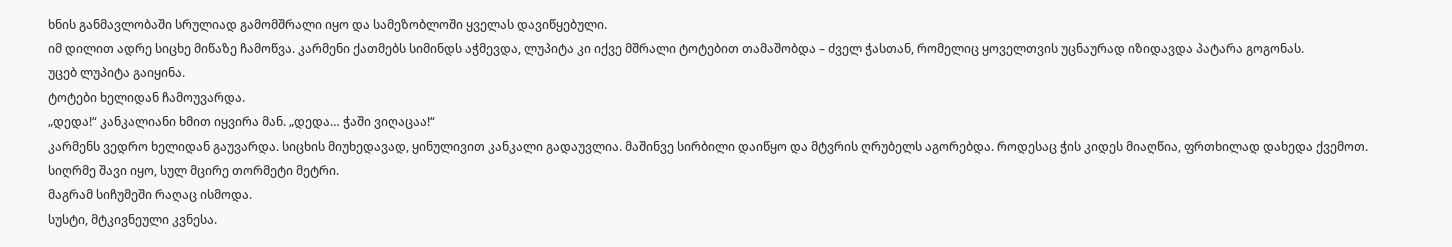ხნის განმავლობაში სრულიად გამომშრალი იყო და სამეზობლოში ყველას დავიწყებული.
იმ დილით ადრე სიცხე მიწაზე ჩამოწვა. კარმენი ქათმებს სიმინდს აჭმევდა, ლუპიტა კი იქვე მშრალი ტოტებით თამაშობდა – ძველ ჭასთან, რომელიც ყოველთვის უცნაურად იზიდავდა პატარა გოგონას.
უცებ ლუპიტა გაიყინა.
ტოტები ხელიდან ჩამოუვარდა.
„დედა!“ კანკალიანი ხმით იყვირა მან. „დედა… ჭაში ვიღაცაა!“
კარმენს ვედრო ხელიდან გაუვარდა. სიცხის მიუხედავად, ყინულივით კანკალი გადაუვლია. მაშინვე სირბილი დაიწყო და მტვრის ღრუბელს აგორებდა. როდესაც ჭის კიდეს მიაღწია, ფრთხილად დახედა ქვემოთ.
სიღრმე შავი იყო, სულ მცირე თორმეტი მეტრი.
მაგრამ სიჩუმეში რაღაც ისმოდა.
სუსტი, მტკივნეული კვნესა.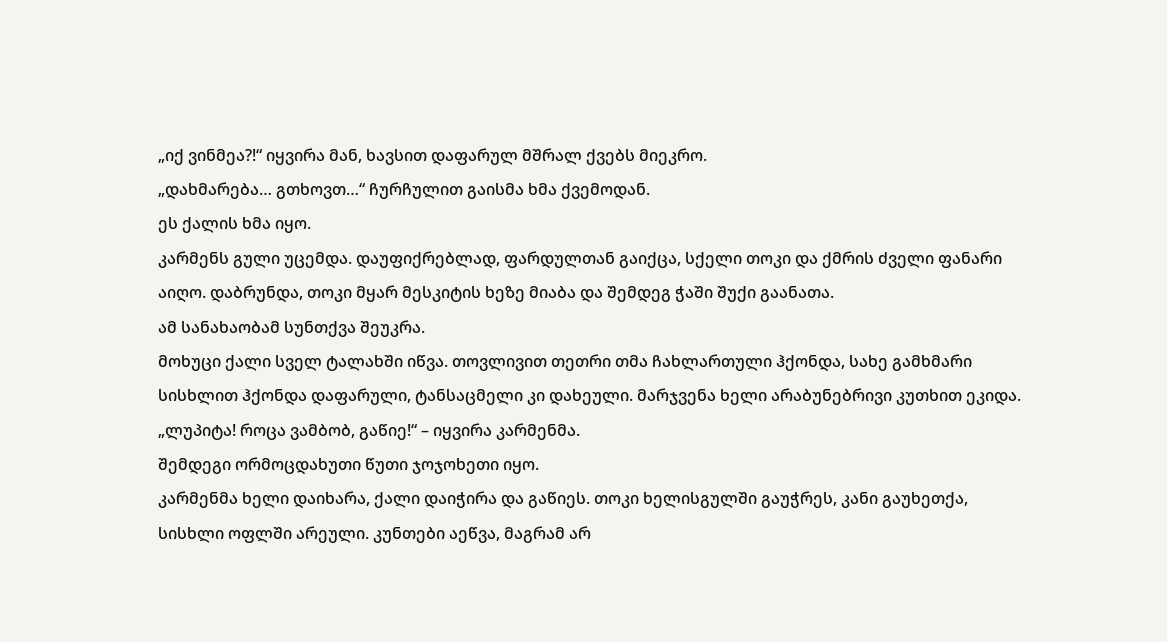„იქ ვინმეა?!“ იყვირა მან, ხავსით დაფარულ მშრალ ქვებს მიეკრო.
„დახმარება… გთხოვთ…“ ჩურჩულით გაისმა ხმა ქვემოდან.
ეს ქალის ხმა იყო.
კარმენს გული უცემდა. დაუფიქრებლად, ფარდულთან გაიქცა, სქელი თოკი და ქმრის ძველი ფანარი აიღო. დაბრუნდა, თოკი მყარ მესკიტის ხეზე მიაბა და შემდეგ ჭაში შუქი გაანათა.
ამ სანახაობამ სუნთქვა შეუკრა.
მოხუცი ქალი სველ ტალახში იწვა. თოვლივით თეთრი თმა ჩახლართული ჰქონდა, სახე გამხმარი სისხლით ჰქონდა დაფარული, ტანსაცმელი კი დახეული. მარჯვენა ხელი არაბუნებრივი კუთხით ეკიდა.
„ლუპიტა! როცა ვამბობ, გაწიე!“ – იყვირა კარმენმა.
შემდეგი ორმოცდახუთი წუთი ჯოჯოხეთი იყო.
კარმენმა ხელი დაიხარა, ქალი დაიჭირა და გაწიეს. თოკი ხელისგულში გაუჭრეს, კანი გაუხეთქა, სისხლი ოფლში არეული. კუნთები აეწვა, მაგრამ არ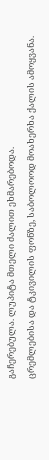გაჩერებულა. ლუპიტა მთელი ძალით ეხმარებოდა.
ცრემლებისა და ტკივილის ფონზე, საბოლოოდ მოახერხა ქალის ამოყვანა.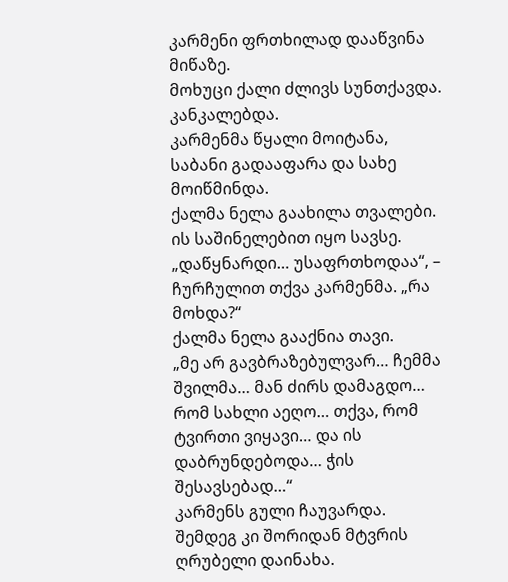კარმენი ფრთხილად დააწვინა მიწაზე.
მოხუცი ქალი ძლივს სუნთქავდა. კანკალებდა.
კარმენმა წყალი მოიტანა, საბანი გადააფარა და სახე მოიწმინდა.
ქალმა ნელა გაახილა თვალები.
ის საშინელებით იყო სავსე.
„დაწყნარდი… უსაფრთხოდაა“, – ჩურჩულით თქვა კარმენმა. „რა მოხდა?“
ქალმა ნელა გააქნია თავი.
„მე არ გავბრაზებულვარ… ჩემმა შვილმა… მან ძირს დამაგდო… რომ სახლი აეღო… თქვა, რომ ტვირთი ვიყავი… და ის დაბრუნდებოდა… ჭის შესავსებად…“
კარმენს გული ჩაუვარდა.
შემდეგ კი შორიდან მტვრის ღრუბელი დაინახა.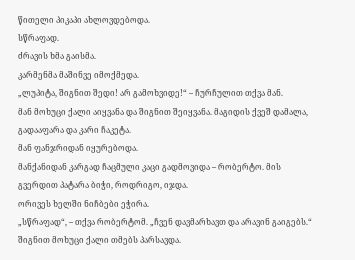წითელი პიკაპი ახლოვდებოდა.
სწრაფად.
ძრავის ხმა გაისმა.
კარმენმა მაშინვე იმოქმედა.
„ლუპიტა, შიგნით შედი! არ გამოხვიდე!“ – ჩურჩულით თქვა მან.
მან მოხუცი ქალი აიყვანა და შიგნით შეიყვანა. მაგიდის ქვეშ დამალა, გადააფარა და კარი ჩაკეტა.
მან ფანჯრიდან იყურებოდა.
მანქანიდან კარგად ჩაცმული კაცი გადმოვიდა – რობერტო. მის გვერდით პატარა ბიჭი, როდრიგო, იჯდა.
ორივეს ხელში ნიჩბები ეჭირა.
„სწრაფად“, – თქვა რობერტომ. „ჩვენ დავმარხავთ და არავინ გაიგებს.“
შიგნით მოხუცი ქალი თმებს პარსავდა.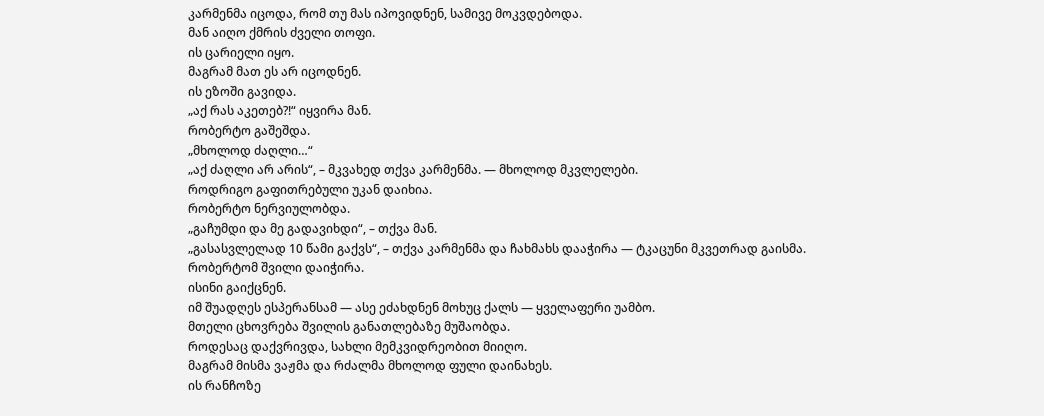კარმენმა იცოდა, რომ თუ მას იპოვიდნენ, სამივე მოკვდებოდა.
მან აიღო ქმრის ძველი თოფი.
ის ცარიელი იყო.
მაგრამ მათ ეს არ იცოდნენ.
ის ეზოში გავიდა.
„აქ რას აკეთებ?!“ იყვირა მან.
რობერტო გაშეშდა.
„მხოლოდ ძაღლი…“
„აქ ძაღლი არ არის“, – მკვახედ თქვა კარმენმა. — მხოლოდ მკვლელები.
როდრიგო გაფითრებული უკან დაიხია.
რობერტო ნერვიულობდა.
„გაჩუმდი და მე გადავიხდი“, – თქვა მან.
„გასასვლელად 10 წამი გაქვს“, – თქვა კარმენმა და ჩახმახს დააჭირა — ტკაცუნი მკვეთრად გაისმა.
რობერტომ შვილი დაიჭირა.
ისინი გაიქცნენ.
იმ შუადღეს ესპერანსამ — ასე ეძახდნენ მოხუც ქალს — ყველაფერი უამბო.
მთელი ცხოვრება შვილის განათლებაზე მუშაობდა.
როდესაც დაქვრივდა, სახლი მემკვიდრეობით მიიღო.
მაგრამ მისმა ვაჟმა და რძალმა მხოლოდ ფული დაინახეს.
ის რანჩოზე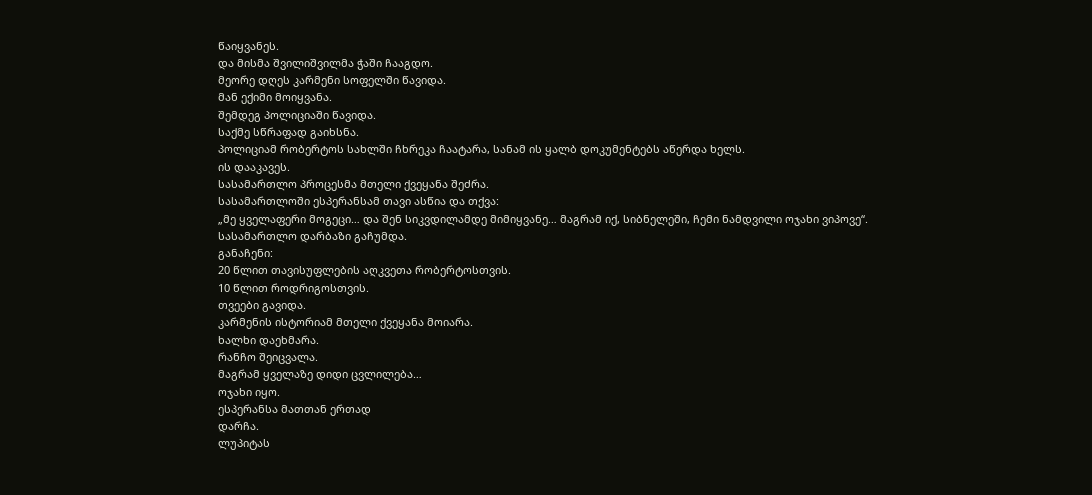წაიყვანეს.
და მისმა შვილიშვილმა ჭაში ჩააგდო.
მეორე დღეს კარმენი სოფელში წავიდა.
მან ექიმი მოიყვანა.
შემდეგ პოლიციაში წავიდა.
საქმე სწრაფად გაიხსნა.
პოლიციამ რობერტოს სახლში ჩხრეკა ჩაატარა, სანამ ის ყალბ დოკუმენტებს აწერდა ხელს.
ის დააკავეს.
სასამართლო პროცესმა მთელი ქვეყანა შეძრა.
სასამართლოში ესპერანსამ თავი ასწია და თქვა:
„მე ყველაფერი მოგეცი… და შენ სიკვდილამდე მიმიყვანე… მაგრამ იქ, სიბნელეში, ჩემი ნამდვილი ოჯახი ვიპოვე“.
სასამართლო დარბაზი გაჩუმდა.
განაჩენი:
20 წლით თავისუფლების აღკვეთა რობერტოსთვის.
10 წლით როდრიგოსთვის.
თვეები გავიდა.
კარმენის ისტორიამ მთელი ქვეყანა მოიარა.
ხალხი დაეხმარა.
რანჩო შეიცვალა.
მაგრამ ყველაზე დიდი ცვლილება…
ოჯახი იყო.
ესპერანსა მათთან ერთად
დარჩა.
ლუპიტას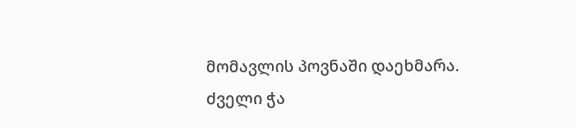მომავლის პოვნაში დაეხმარა.
ძველი ჭა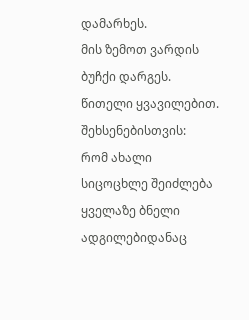დამარხეს.
მის ზემოთ ვარდის ბუჩქი დარგეს.
წითელი ყვავილებით.
შეხსენებისთვის:
რომ ახალი სიცოცხლე შეიძლება ყველაზე ბნელი ადგილებიდანაც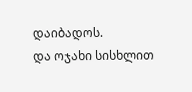დაიბადოს.
და ოჯახი სისხლით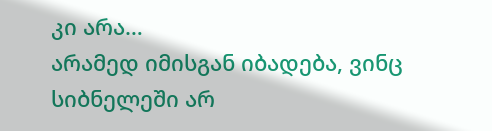კი არა…
არამედ იმისგან იბადება, ვინც სიბნელეში არ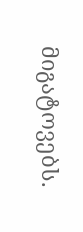მიგატოვებს.